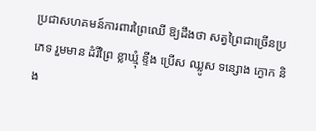ប្រជាសហគមន៍ការពារព្រៃឈើ ឱ្យដឹងថា សត្វព្រៃជាច្រើនប្រភេទ រួមមាន ដំរីព្រៃ ខ្លាឃ្មុំ ខ្ទីង ប្រើស ឈ្លូស ទន្សោង ក្ងោក និង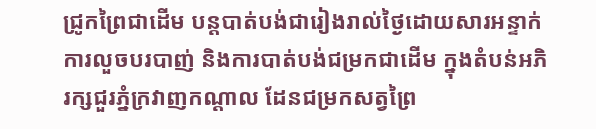ជ្រូកព្រៃជាដើម បន្តបាត់បង់ជារៀងរាល់ថ្ងៃដោយសារអន្ទាក់ ការលួចបរបាញ់ និងការបាត់បង់ជម្រកជាដើម ក្នុងតំបន់អភិរក្សជួរភ្នំក្រវាញកណ្ដាល ដែនជម្រកសត្វព្រៃ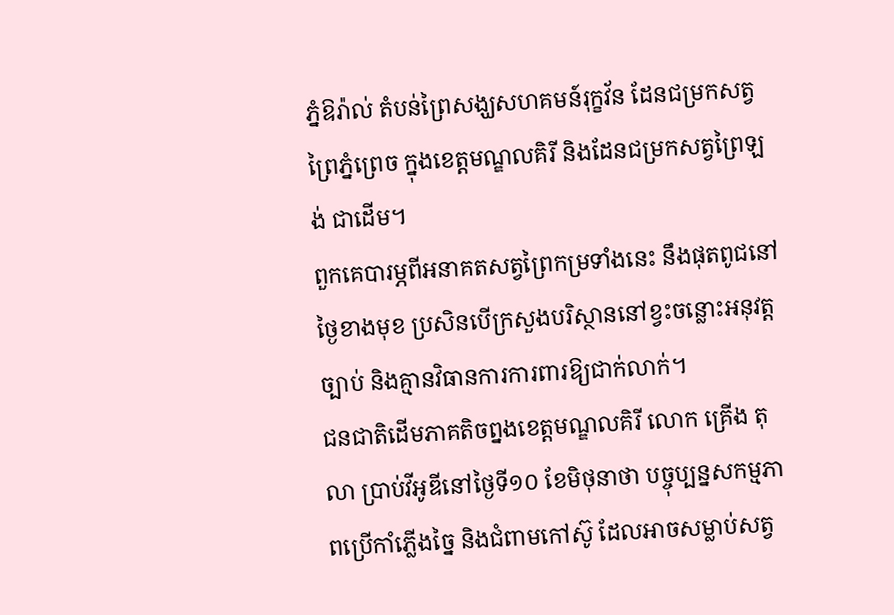ភ្នំឱរ៉ាល់ តំបន់ព្រៃសង្ឃសហគមន៍រុក្ខវ័ន ដែនជម្រកសត្វព្រៃភ្នំព្រេច ក្នុងខេត្តមណ្ឌលគិរី និងដែនជម្រកសត្វព្រៃឡង់ ជាដើម។
ពួកគេបារម្ភពីអនាគតសត្វព្រៃកម្រទាំងនេះ នឹងផុតពូជនៅថ្ងៃខាងមុខ ប្រសិនបើក្រសួងបរិស្ថាននៅខ្វះចន្លោះអនុវត្តច្បាប់ និងគ្មានវិធានការការពារឱ្យជាក់លាក់។
ជនជាតិដើមភាគតិចព្នងខេត្តមណ្ឌលគិរី លោក គ្រើង តុលា ប្រាប់វីអូឌីនៅថ្ងៃទី១០ ខែមិថុនាថា បច្ចុប្បន្នសកម្មភាពប្រើកាំភ្លើងច្នៃ និងជំពាមកៅស៊ូ ដែលអាចសម្លាប់សត្វ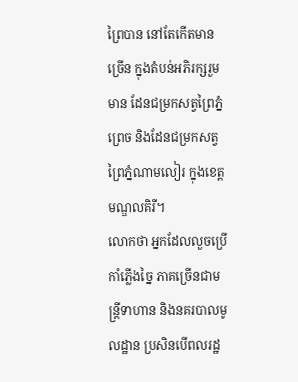ព្រៃបាន នៅតែកើតមានច្រើន ក្នុងតំបន់អភិរក្សរួមមាន ដែនជម្រកសត្វព្រៃភ្នំព្រេច និងដែនជម្រកសត្វព្រៃភ្នំណាមលៀរ ក្នុងខេត្តមណ្ឌលគិរី។
លោកថា អ្នកដែលលួចប្រើកាំភ្លើងច្នៃ ភាគច្រើនជាមន្ត្រីទាហាន និងនគរបាលមូលដ្ឋាន ប្រសិនបើពលរដ្ឋ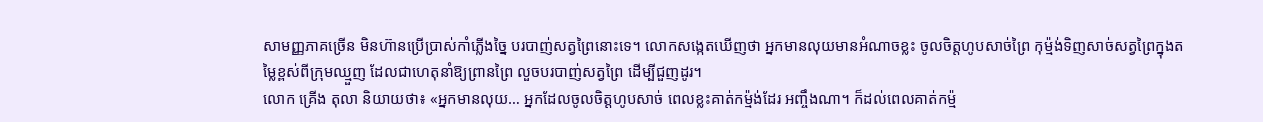សាមញ្ញភាគច្រើន មិនហ៊ានប្រើប្រាស់កាំភ្លើងច្នៃ បរបាញ់សត្វព្រៃនោះទេ។ លោកសង្កេតឃើញថា អ្នកមានលុយមានអំណាចខ្លះ ចូលចិត្តហូបសាច់ព្រៃ កុម្ម៉ង់ទិញសាច់សត្វព្រៃក្នុងតម្លៃខ្ពស់ពីក្រុមឈ្មួញ ដែលជាហេតុនាំឱ្យព្រានព្រៃ លួចបរបាញ់សត្វព្រៃ ដើម្បីជួញដូរ។
លោក គ្រើង តុលា និយាយថា៖ «អ្នកមានលុយ… អ្នកដែលចូលចិត្តហូបសាច់ ពេលខ្លះគាត់កម្ម៉ង់ដែរ អញ្ចឹងណា។ ក៏ដល់ពេលគាត់កម្ម៉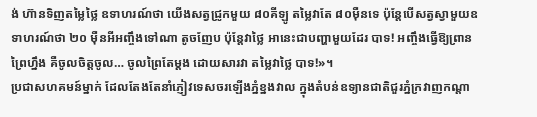ង់ ហ៊ានទិញតម្លៃថ្លៃ ឧទាហរណ៍ថា យើងសត្វជ្រូកមួយ ៨០គីឡូ តម្លៃវាតែ ៨០ម៉ឺនទេ ប៉ុន្តែបើសត្វស្វាមួយឧទាហរណ៍ថា ២០ ម៉ឺនអីអញ្ចឹងទៅណា តូចញែប ប៉ុន្តែវាថ្លៃ អានេះជាបញ្ហាមួយដែរ បាទ! អញ្ចឹងធ្វើឱ្យព្រានព្រៃហ្នឹង គឺចូលចិត្តចូល… ចូលព្រៃតែម្តង ដោយសារវា តម្លៃវាថ្លៃ បាទ!»។
ប្រជាសហគមន៍ម្នាក់ ដែលតែងតែនាំភ្ញៀវទេសចរឡើងភ្នំខ្នងវាល ក្នុងតំបន់ឧទ្យានជាតិជួរភ្នំក្រវាញកណ្តា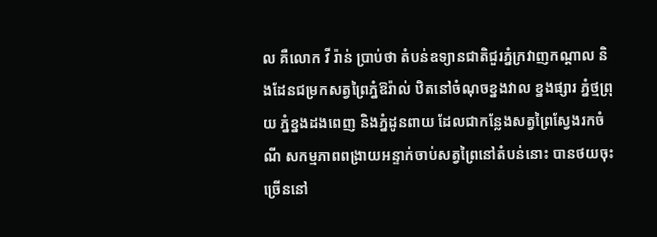ល គឺលោក វី រ៉ាន់ ប្រាប់ថា តំបន់ឧទ្យានជាតិជួរភ្នំក្រវាញកណ្តាល និងដែនជម្រកសត្វព្រៃភ្នំឱរ៉ាល់ ឋិតនៅចំណុចខ្នងវាល ខ្នងផ្សារ ភ្នំថ្មព្រុយ ភ្នំខ្នងដងពេញ និងភ្នំដូនពាយ ដែលជាកន្លែងសត្វព្រៃស្វែងរកចំណី សកម្មភាពពង្រាយអន្ទាក់ចាប់សត្វព្រៃនៅតំបន់នោះ បានថយចុះច្រើននៅ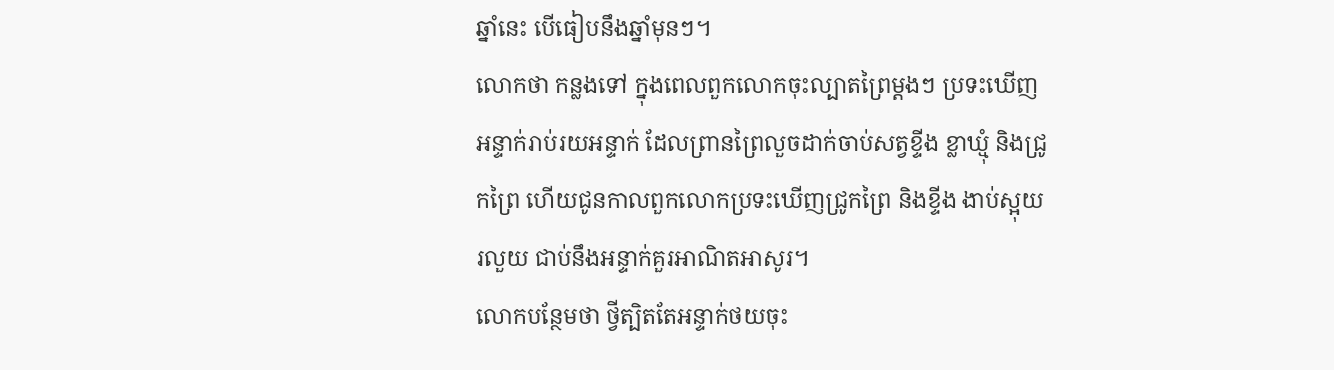ឆ្នាំនេះ បើធៀបនឹងឆ្នាំមុនៗ។
លោកថា កន្លងទៅ ក្នុងពេលពួកលោកចុះល្បាតព្រៃម្តងៗ ប្រទះឃើញអន្ទាក់រាប់រយអន្ទាក់ ដែលព្រានព្រៃលួចដាក់ចាប់សត្វខ្ទីង ខ្លាឃ្មុំ និងជ្រូកព្រៃ ហើយជូនកាលពួកលោកប្រទះឃើញជ្រូកព្រៃ និងខ្ទីង ងាប់ស្អុយរលួយ ជាប់នឹងអន្ទាក់គួរអាណិតអាសូរ។
លោកបន្ថែមថា ថ្វីត្បិតតែអន្ទាក់ថយចុះ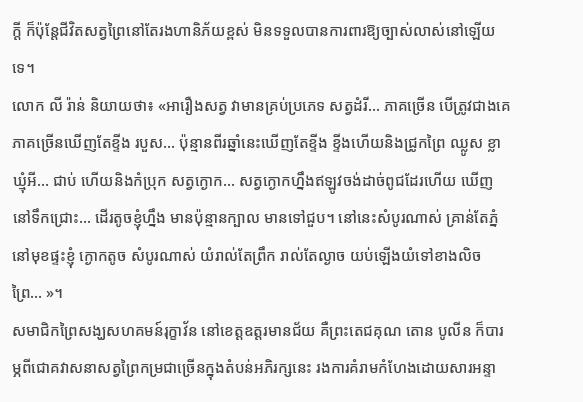ក្តី ក៏ប៉ុន្តែជីវិតសត្វព្រៃនៅតែរងហានិភ័យខ្ពស់ មិនទទួលបានការពារឱ្យច្បាស់លាស់នៅឡើយទេ។
លោក លី រ៉ាន់ និយាយថា៖ «អារឿងសត្វ វាមានគ្រប់ប្រភេទ សត្វដំរី… ភាគច្រើន បើត្រូវជាងគេភាគច្រើនឃើញតែខ្ទីង របួស… ប៉ុន្មានពីរឆ្នាំនេះឃើញតែខ្ទីង ខ្ទីងហើយនិងជ្រូកព្រៃ ឈ្លូស ខ្លាឃ្មុំអី… ជាប់ ហើយនិងកំប្រុក សត្វក្ងោក… សត្វក្ងោកហ្នឹងឥឡូវចង់ដាច់ពូជដែរហើយ ឃើញនៅទឹកជ្រោះ… ដើរតូចខ្ញុំហ្នឹង មានប៉ុន្មានក្បាល មានទៅជួប។ នៅនេះសំបូរណាស់ គ្រាន់តែភ្នំនៅមុខផ្ទះខ្ញុំ ក្ងោកតូច សំបូរណាស់ យំរាល់តែព្រឹក រាល់តែល្ងាច យប់ឡើងយំទៅខាងលិចព្រៃ… »។
សមាជិកព្រៃសង្ឃសហគមន៍រុក្ខាវ័ន នៅខេត្តឧត្តរមានជ័យ គឺព្រះតេជគុណ តោន បូលីន ក៏បារម្ភពីជោគវាសនាសត្វព្រៃកម្រជាច្រើនក្នុងតំបន់អភិរក្សនេះ រងការគំរាមកំហែងដោយសារអន្ទា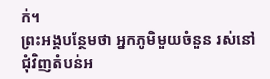ក់។
ព្រះអង្គបន្ថែមថា អ្នកភូមិមួយចំនួន រស់នៅជុំវិញតំបន់អ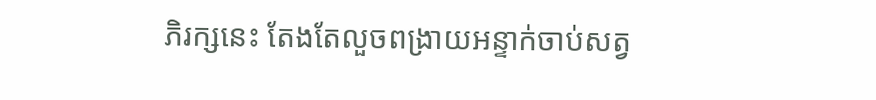ភិរក្សនេះ តែងតែលួចពង្រាយអន្ទាក់ចាប់សត្វ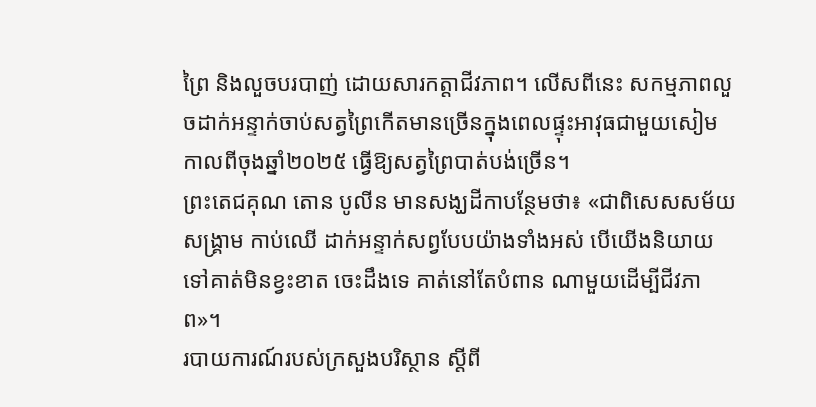ព្រៃ និងលួចបរបាញ់ ដោយសារកត្តាជីវភាព។ លើសពីនេះ សកម្មភាពលួចដាក់អន្ទាក់ចាប់សត្វព្រៃកើតមានច្រើនក្នុងពេលផ្ទុះអាវុធជាមួយសៀម កាលពីចុងឆ្នាំ២០២៥ ធ្វើឱ្យសត្វព្រៃបាត់បង់ច្រើន។
ព្រះតេជគុណ តោន បូលីន មានសង្ឃដីកាបន្ថែមថា៖ «ជាពិសេសសម័យសង្គ្រាម កាប់ឈើ ដាក់អន្ទាក់សព្វបែបយ៉ាងទាំងអស់ បើយើងនិយាយទៅគាត់មិនខ្វះខាត ចេះដឹងទេ គាត់នៅតែបំពាន ណាមួយដើម្បីជីវភាព»។
របាយការណ៍របស់ក្រសួងបរិស្ថាន ស្តីពី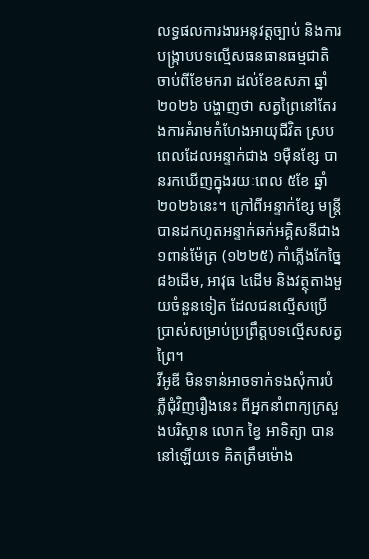លទ្ធផលការងារអនុវត្តច្បាប់ និងការបង្ក្រាបបទល្មើសធនធានធម្មជាតិ ចាប់ពីខែមករា ដល់ខែឧសភា ឆ្នាំ២០២៦ បង្ហាញថា សត្វព្រៃនៅតែរងការគំរាមកំហែងអាយុជីវិត ស្របពេលដែលអន្ទាក់ជាង ១ម៉ឺនខ្សែ បានរកឃើញក្នុងរយៈពេល ៥ខែ ឆ្នាំ២០២៦នេះ។ ក្រៅពីអន្ទាក់ខ្សែ មន្ត្រីបានដកហូតអន្ទាក់ឆក់អគ្គិសនីជាង ១ពាន់ម៉ែត្រ (១២២៥) កាំភ្លើងកែច្នៃ ៨៦ដើម, អាវុធ ៤ដើម និងវត្ថុតាងមួយចំនួនទៀត ដែលជនល្មើសប្រើប្រាស់សម្រាប់ប្រព្រឹត្តបទល្មើសសត្វព្រៃ។
វីអូឌី មិនទាន់អាចទាក់ទងសុំការបំភ្លឺជុំវិញរឿងនេះ ពីអ្នកនាំពាក្យក្រសួងបរិស្ថាន លោក ខ្វៃ អាទិត្យា បាននៅឡើយទេ គិតត្រឹមម៉ោង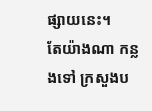ផ្សាយនេះ។
តែយ៉ាងណា កន្លងទៅ ក្រសួងប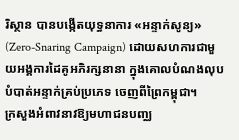រិស្ថាន បានបង្កើតយុទ្ធនាការ «អន្ទាក់សូន្យ» (Zero-Snaring Campaign) ដោយសហការជាមួយអង្គការដៃគូអភិរក្សនានា ក្នុងគោលបំណងលុបបំបាត់អន្ទាក់គ្រប់ប្រភេទ ចេញពីព្រៃកម្ពុជា។
ក្រសួងអំពាវនាវឱ្យមហាជនបញ្ឈ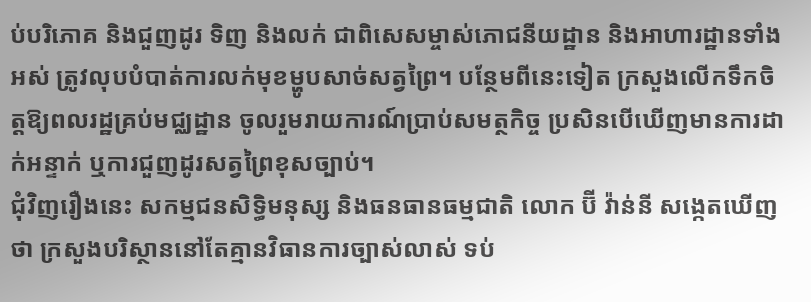ប់បរិភោគ និងជួញដូរ ទិញ និងលក់ ជាពិសេសម្ចាស់ភោជនីយដ្ឋាន និងអាហារដ្ឋានទាំងអស់ ត្រូវលុបបំបាត់ការលក់មុខម្ហូបសាច់សត្វព្រៃ។ បន្ថែមពីនេះទៀត ក្រសួងលើកទឹកចិត្តឱ្យពលរដ្ឋគ្រប់មជ្ឈដ្ឋាន ចូលរួមរាយការណ៍ប្រាប់សមត្ថកិច្ច ប្រសិនបើឃើញមានការដាក់អន្ទាក់ ឬការជួញដូរសត្វព្រៃខុសច្បាប់។
ជុំវិញរឿងនេះ សកម្មជនសិទ្ធិមនុស្ស និងធនធានធម្មជាតិ លោក ប៊ី វ៉ាន់នី សង្កេតឃើញថា ក្រសួងបរិស្ថាននៅតែគ្មានវិធានការច្បាស់លាស់ ទប់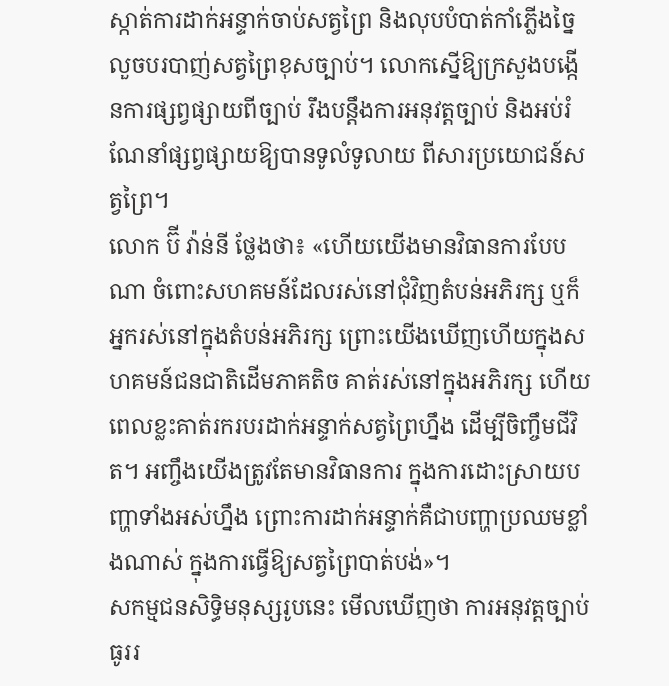ស្កាត់ការដាក់អន្ទាក់ចាប់សត្វព្រៃ និងលុបបំបាត់កាំភ្លើងច្នៃ លួចបរបាញ់សត្វព្រៃខុសច្បាប់។ លោកស្នើឱ្យក្រសួងបង្កើនការផ្សព្វផ្សាយពីច្បាប់ រឹងបន្តឹងការអនុវត្តច្បាប់ និងអប់រំណែនាំផ្សព្វផ្សាយឱ្យបានទូលំទូលាយ ពីសារប្រយោជន៍សត្វព្រៃ។
លោក ប៊ី វ៉ាន់នី ថ្លែងថា៖ «ហើយយើងមានវិធានការបែបណា ចំពោះសហគមន៍ដែលរស់នៅជុំវិញតំបន់អភិរក្ស ឬក៏អ្នករស់នៅក្នុងតំបន់អភិរក្ស ព្រោះយើងឃើញហើយក្នុងសហគមន៍ជនជាតិដើមភាគតិច គាត់រស់នៅក្នុងអភិរក្ស ហើយពេលខ្លះគាត់រករបរដាក់អន្ទាក់សត្វព្រៃហ្នឹង ដើម្បីចិញ្ចឹមជីវិត។ អញ្ចឹងយើងត្រូវតែមានវិធានការ ក្នុងការដោះស្រាយបញ្ហាទាំងអស់ហ្នឹង ព្រោះការដាក់អន្ទាក់គឺជាបញ្ហាប្រឈមខ្លាំងណាស់ ក្នុងការធ្វើឱ្យសត្វព្រៃបាត់បង់»។
សកម្មជនសិទ្ធិមនុស្សរូបនេះ មើលឃើញថា ការអនុវត្តច្បាប់ធូររ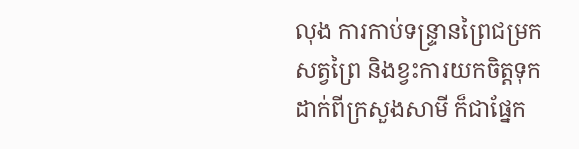លុង ការកាប់ទន្ទ្រានព្រៃជម្រកសត្វព្រៃ និងខ្វះការយកចិត្តទុកដាក់ពីក្រសួងសាមី ក៏ជាផ្នែក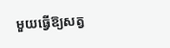មួយធ្វើឱ្យសត្វ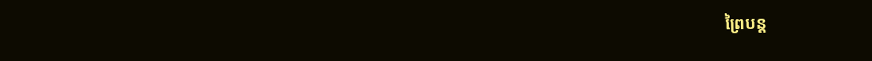ព្រៃបន្ត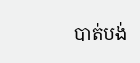បាត់បង់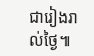ជារៀងរាល់ថ្ងៃ៕